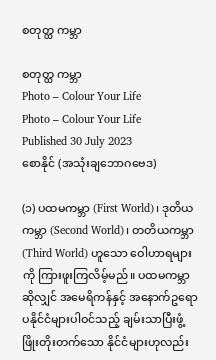စတုတ္ထ ကမ္ဘာ

စတုတ္ထ ကမ္ဘာ
Photo – Colour Your Life
Photo – Colour Your Life
Published 30 July 2023
စောနိုင် (အသုံးချဘောဂဗေဒ)

(၁) ပထမကမ္ဘာ (First World)၊ ဒုတိယကမ္ဘာ (Second World)၊ တတိယကမ္ဘာ (Third World) ဟူသော ဝေါဟာရများကို ကြားဖူးကြလိမ့်မည်။ ပထမကမ္ဘာဆိုလျှင် အမေရိကန်နှင့် အနောက်ဥရောပနိုင်ငံများပါဝင်သည့် ချမ်းသာပြီးဖွံ့ဖြိုးတိုးတက်သော နိုင်ငံများဟုလည်း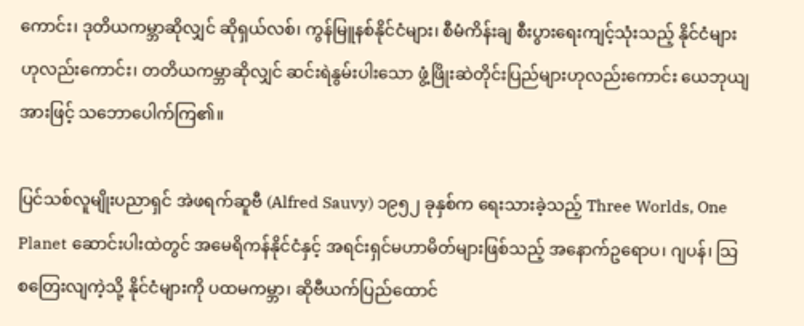ကောင်း၊ ဒုတိယကမ္ဘာဆိုလျှင် ဆိုရှယ်လစ်၊ ကွန်မြူနစ်နိုင်ငံများ၊ စီမံကိန်းချ စီးပွားရေးကျင့်သုံးသည့် နိုင်ငံများဟုလည်းကောင်း၊ တတိယကမ္ဘာဆိုလျှင် ဆင်းရဲနွမ်းပါးသော ဖွံ့ဖြိုးဆဲတိုင်းပြည်များဟုလည်းကောင်း ယေဘုယျအားဖြင့် သဘောပေါက်ကြ၏။

ပြင်သစ်လူမျိုးပညာရှင် အဲဖရက်ဆူဗီ (Alfred Sauvy) ၁၉၅၂ ခုနှစ်က ရေးသားခဲ့သည့် Three Worlds, One Planet ဆောင်းပါးထဲတွင် အမေရိကန်နိုင်ငံနှင့် အရင်းရှင်မဟာမိတ်များဖြစ်သည့် အနောက်ဥရောပ၊ ဂျပန်၊ သြစတြေးလျကဲ့သို့ နိုင်ငံများကို ပထမကမ္ဘာ၊ ဆိုဗီယက်ပြည်ထောင်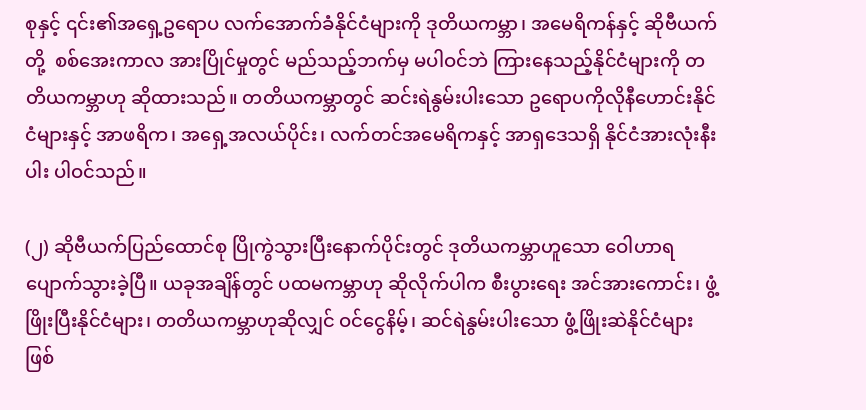စုနှင့် ၎င်း၏အရှေ့ဥရောပ လက်အောက်ခံနိုင်ငံများကို ဒုတိယကမ္ဘာ၊ အမေရိကန်နှင့် ဆိုဗီယက်တို့  စစ်အေးကာလ အားပြိုင်မှုတွင် မည်သည့်ဘက်မှ မပါဝင်ဘဲ ကြားနေသည့်နိုင်ငံများကို တတိယကမ္ဘာဟု ဆိုထားသည်။ တတိယကမ္ဘာတွင် ဆင်းရဲနွမ်းပါးသော ဥရောပကိုလိုနီဟောင်းနိုင်ငံများနှင့် အာဖရိက၊ အရှေ့အလယ်ပိုင်း၊ လက်တင်အမေရိကနှင့် အာရှဒေသရှိ နိုင်ငံအားလုံးနီးပါး ပါဝင်သည်။

(၂) ဆိုဗီယက်ပြည်ထောင်စု ပြိုကွဲသွားပြီးနောက်ပိုင်းတွင် ဒုတိယကမ္ဘာဟူသော ဝေါဟာရ ပျောက်သွားခဲ့ပြီ။ ယခုအချိန်တွင် ပထမကမ္ဘာဟု ဆိုလိုက်ပါက စီးပွားရေး အင်အားကောင်း၊ ဖွံ့ဖြိုးပြီးနိုင်ငံများ၊ တတိယကမ္ဘာဟုဆိုလျှင် ဝင်ငွေနိမ့်၊ ဆင်ရဲနွမ်းပါးသော ဖွံ့ဖြိုးဆဲနိုင်ငံများဖြစ်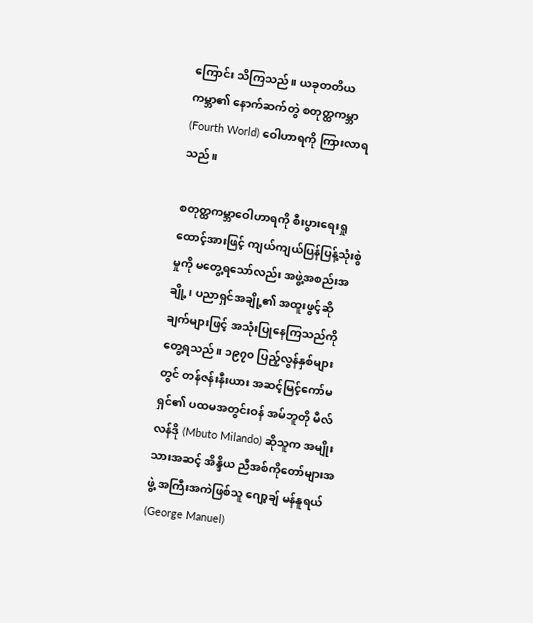ကြောင်း သိကြသည်။ ယခုတတိယကမ္ဘာ၏ နောက်ဆက်တွဲ စတုတ္ထကမ္ဘာ (Fourth World) ဝေါဟာရကို ကြားလာရသည်။

စတုတ္ထကမ္ဘာဝေါဟာရကို စီးပွားရေးရှုထောင့်အားဖြင့် ကျယ်ကျယ်ပြန်ပြန့်သုံးစွဲမှုကို မတွေ့ရသော်လည်း အဖွဲ့အစည်းအချို့၊ ပညာရှင်အချို့၏ အထူးဖွင့်ဆိုချက်များဖြင့် အသုံးပြုနေကြသည်ကို တွေ့ရသည်။ ၁၉၇၀ ပြည့်လွန်နှစ်များတွင် တန်ဇန်းနီးယား အဆင့်မြင့်ကော်မရှင်၏ ပထမအတွင်းဝန် အမ်ဘူတို မီလ်လန်ဒို (Mbuto Milando) ဆိုသူက အမျိုးသားအဆင့် အိန္ဒိယ ညီအစ်ကိုတော်များအဖွဲ့ အကြီးအကဲဖြစ်သူ ဂျော့ချ် မန်နူရယ် (George Manuel)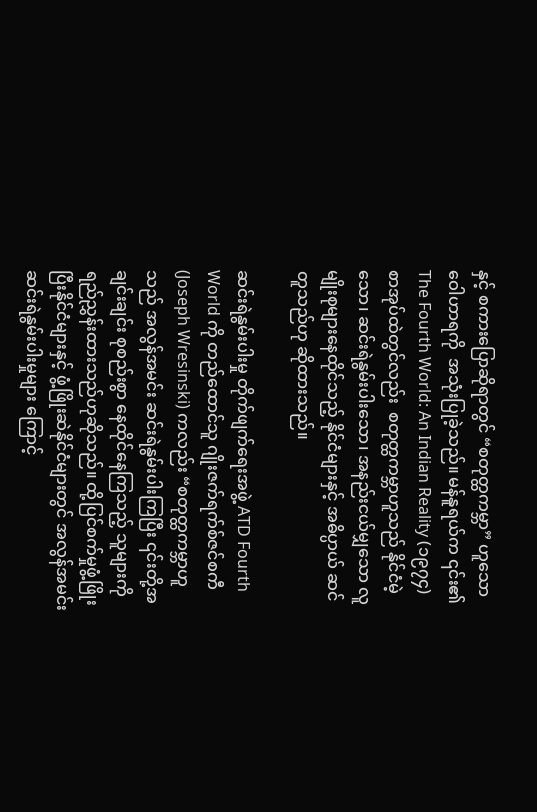နှင့် စကားပြောဆိုရာတွင် “စတုတ္ထကမ္ဘာ” ဟူသော ဝေါဟာရကို  အသုံးပြုခဲ့သည်။ မန်နူရယ်က ၎င်း၏ The Fourth World: An Indian Reality (၁၉၇၄) စာအုပ်ထဲတွင်လည်း  စတုတ္ထကမ္ဘာဟူသည် နိုင်ငံမဲ့သော၊ ဆင်းရဲနွမ်းပါးသော၊ အနည်းငယ်မျှသော လူမျိုးစုများနေထိုင်သည့် နိုင်ငံများနှင့် အဓိပ္ပာယ် ဆင်တူသည်ဟု ဆိုထားသည်။

ဆင်းရဲနွမ်းပါးမှု တိုက်ဖျက်ရေးအဖွဲ့ ATD Fourth World ကို တည်ထောင်သူ ဂျိုးဇက်ရက်စ်ဇင်စကီ (Joseph Wresinski) ကလည်း “စတုတ္ထကမ္ဘာဟူသည် အလွန်အမင်း ဆင်းရဲနွမ်းပါးကြပြီး ၎င်းတို့အချင်းချင်း စုစည်းစွာ နေထိုင်နေကြသည့် သူများကို ရည်ညွှန်းထားသည်ဟုဆိုသည်။ ထို့ပြင်စက်မှုဖွံ့ဖြိုးပြီးနိုင်ငံများနှင့် ဖွံ့ဖြိုးဆဲနိုင်ငံများတွင် အလွန်အမင်း ဆင်းရဲနွမ်းပါးမှုများ ကြောင့်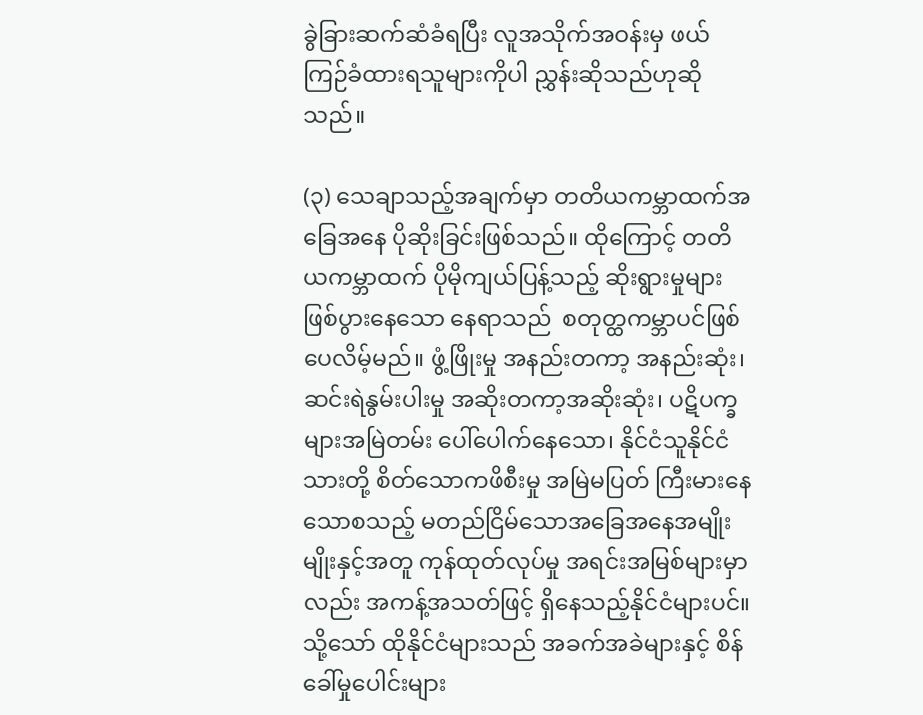ခွဲခြားဆက်ဆံခံရပြီး လူအသိုက်အဝန်းမှ ဖယ်ကြဉ်ခံထားရသူများကိုပါ ညွှန်းဆိုသည်ဟုဆိုသည်။

(၃) သေချာသည့်အချက်မှာ တတိယကမ္ဘာထက်အခြေအနေ ပိုဆိုးခြင်းဖြစ်သည်။ ထိုကြောင့် တတိယကမ္ဘာထက် ပိုမိုကျယ်ပြန့်သည့် ဆိုးရွားမှုများဖြစ်ပွားနေသော နေရာသည်  စတုတ္ထကမ္ဘာပင်ဖြစ်ပေလိမ့်မည်။ ဖွံ့ဖြိုးမှု အနည်းတကာ့ အနည်းဆုံး၊ ဆင်းရဲနွမ်းပါးမှု အဆိုးတကာ့အဆိုးဆုံး၊ ပဋိပက္ခများအမြဲတမ်း ပေါ်ပေါက်နေသော၊ နိုင်ငံသူနိုင်ငံသားတို့ စိတ်သောကဖိစီးမှု အမြဲမပြတ် ကြီးမားနေသောစသည့် မတည်ငြိမ်သောအခြေအနေအမျိုးမျိုးနှင့်အတူ ကုန်ထုတ်လုပ်မှု အရင်းအမြစ်များမှာလည်း အကန့်အသတ်ဖြင့် ရှိနေသည့်နိုင်ငံများပင်။ သို့သော် ထိုနိုင်ငံများသည် အခက်အခဲများနှင့် စိန်ခေါ်မှုပေါင်းများ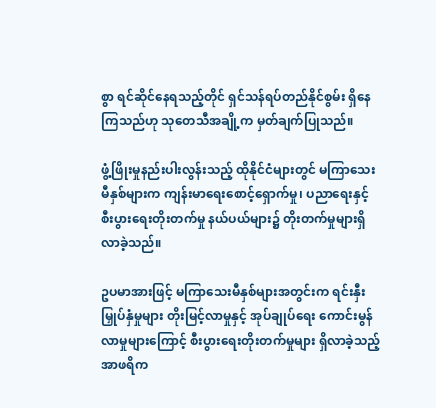စွာ ရင်ဆိုင်နေရသည့်တိုင် ရှင်သန်ရပ်တည်နိုင်စွမ်း ရှိနေကြသည်ဟု သုတေသီအချို့က မှတ်ချက်ပြုသည်။

ဖွံ့ဖြိုးမှုနည်းပါးလွန်းသည့် ထိုနိုင်ငံများတွင် မကြာသေးမီနှစ်များက ကျန်းမာရေးစောင့်ရှောက်မှု၊ ပညာရေးနှင့် စီးပွားရေးတိုးတက်မှု နယ်ပယ်များ၌ တိုးတက်မှုများရှိလာခဲ့သည်။

ဥပမာအားဖြင့် မကြာသေးမီနှစ်များအတွင်းက ရင်းနှီးမြှုပ်နှံမှုများ တိုးမြင့်လာမှုနှင့် အုပ်ချုပ်ရေး ကောင်းမွန်လာမှုများကြောင့် စီးပွားရေးတိုးတက်မှုများ ရှိလာခဲ့သည့် အာဖရိက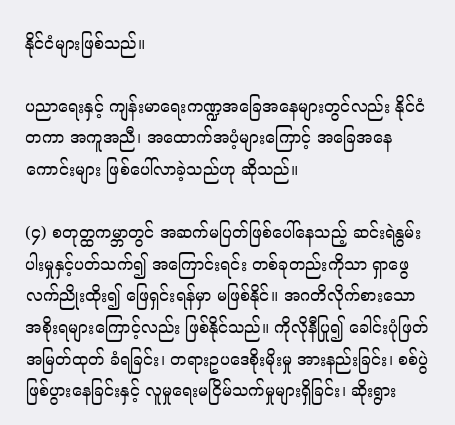နိုင်ငံများဖြစ်သည်။

ပညာရေးနှင့် ကျန်းမာရေးကဏ္ဍအခြေအနေများတွင်လည်း နိုင်ငံတကာ အကူအညီ၊ အထောက်အပံ့များကြောင့် အခြေအနေကောင်းများ ဖြစ်ပေါ်လာခဲ့သည်ဟု ဆိုသည်။

(၄) စတုတ္ထကမ္ဘာတွင် အဆက်မပြတ်ဖြစ်ပေါ်နေသည့် ဆင်းရဲနွမ်းပါးမှုနှင့်ပတ်သက်၍ အကြောင်းရင်း တစ်ခုတည်းကိုသာ ရှာဖွေလက်ညိုးထိုး၍ ဖြေရှင်းရန်မှာ မဖြစ်နိုင်။ အဂတိလိုက်စားသော အစိုးရများကြောင့်လည်း ဖြစ်နိုင်သည်။ ကိုလိုနီပြု၍ ခေါင်းပုံဖြတ် အမြတ်ထုတ် ခံရခြင်း၊ တရားဥပဒေစိုးမိုးမှု အားနည်းခြင်း၊ စစ်ပွဲဖြစ်ပွားနေခြင်းနှင့် လူမှုရေးမငြိမ်သက်မှုများရှိခြင်း၊ ဆိုးရွား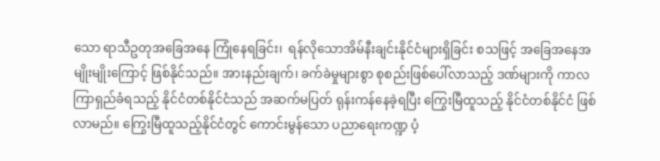သော ရာသီဥတုအခြေအနေ ကြုံနေရခြင်း၊  ရန်လိုသောအိမ်နီးချင်းနိုင်ငံများရှိခြင်း စသဖြင့် အခြေအနေအမျိုးမျိုးကြောင့် ဖြစ်နိုင်သည်။ အားနည်းချက်၊ ခက်ခဲမှုများစွာ စုစည်းဖြစ်ပေါ်လာသည့် ဒဏ်များကို ကာလကြာရှည်ခံရသည့် နိုင်ငံတစ်နိုင်ငံသည် အဆက်မပြတ် ရုန်းကန်နေခဲ့ရပြီး ကြွေးမြီထူသည့် နိုင်ငံတစ်နိုင်ငံ ဖြစ်လာမည်။ ကြွေးမြီထူသည့်နိုင်ငံတွင် ကောင်းမွန်သော ပညာရေးကဏ္ဍ ပံ့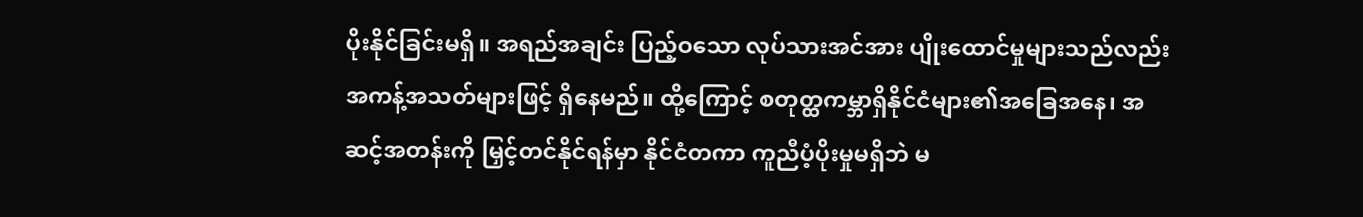ပိုးနိုင်ခြင်းမရှိ။ အရည်အချင်း ပြည့်ဝသော လုပ်သားအင်အား ပျိုးထောင်မှုများသည်လည်း အကန့်အသတ်များဖြင့် ရှိနေမည်။ ထို့ကြောင့် စတုတ္ထကမ္ဘာရှိနိုင်ငံများ၏အခြေအနေ၊ အဆင့်အတန်းကို မြှင့်တင်နိုင်ရန်မှာ နိုင်ငံတကာ ကူညီပံ့ပိုးမှုမရှိဘဲ မ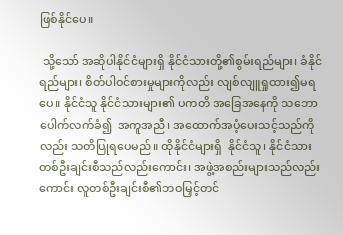ဖြစ်နိုင်ပေ။

 သို့သော် အဆိုပါနိုင်ငံများရှိ နိုင်ငံသားတို့၏စွမ်းရည်များ၊ ခံနိုင်ရည်များ၊ စိတ်ပါဝင်စားမှုများကိုလည်း လျစ်လျူရှုထား၍မရပေ။ နိုင်ငံသူ နိုင်ငံသားများ၏ ပကတိ အခြေအနေကို သဘောပေါက်လက်ခံ၍  အကူအညီ၊ အထောက်အပံ့ပေးသင့်သည်ကိုလည်း သတိပြုရပေမည်။ ထိုနိုင်ငံများရှိ  နိုင်ငံသူ၊ နိုင်ငံသား တစ်ဦးချင်းစီသည်လည်းကောင်း၊ အဖွဲ့အစည်းများသည်လည်းကောင်း လူတစ်ဦးချင်းစီ၏ဘဝမြှင့်တင်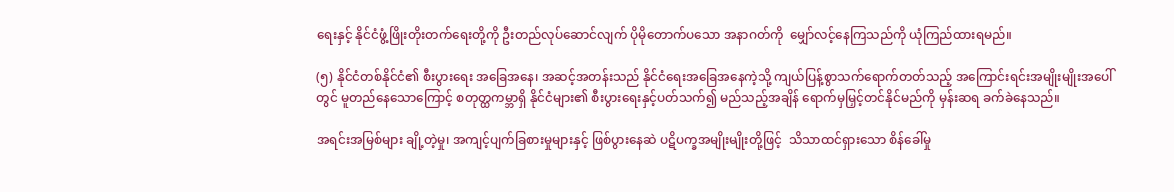ရေးနှင့် နိုင်ငံဖွံ့ဖြိုးတိုးတက်ရေးတို့ကို ဦးတည်လုပ်ဆောင်လျက် ပိုမိုတောက်ပသော အနာဂတ်ကို  မျှော်လင့်နေကြသည်ကို ယုံကြည်ထားရမည်။

(၅) နိုင်ငံတစ်နိုင်ငံ၏ စီးပွားရေး အခြေအနေ၊ အဆင့်အတန်းသည် နိုင်ငံရေးအခြေအနေကဲ့သို့ ကျယ်ပြန့်စွာသက်ရောက်တတ်သည့် အကြောင်းရင်းအမျိုးမျိုးအပေါ်တွင် မူတည်နေသောကြောင့် စတုတ္ထကမ္ဘာရှိ နိုင်ငံများ၏ စီးပွားရေးနှင့်ပတ်သက်၍ မည်သည့်အချိန် ရောက်မှမြှင့်တင်နိုင်မည်ကို မှန်းဆရ ခက်ခဲနေသည်။

အရင်းအမြစ်များ ချို့တဲ့မှု၊ အကျင့်ပျက်ခြစားမှုများနှင့် ဖြစ်ပွားနေဆဲ ပဋိပက္ခအမျိုးမျိုးတို့ဖြင့်  သိသာထင်ရှားသော စိန်ခေါ်မှု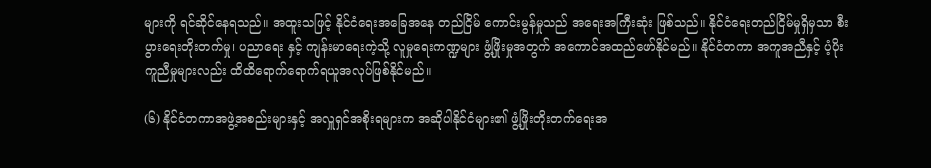များကို ရင်ဆိုင်နေရသည်။ အထူးသဖြင့် နိုင်ငံရေးအခြေအနေ တည်ငြိမ် ကောင်းမွန်မှုသည် အရေးအကြီးဆုံး ဖြစ်သည်။ နိုင်ငံရေးတည်ငြိမ်မှုရှိမှသာ စီးပွားရေးတိုးတက်မှု၊ ပညာရေး နှင့် ကျန်းမာရေးကဲ့သို့ လူမှုရေးကဏ္ဍများ ဖွံ့ဖြိုးမှုအတွက် အကောင်အထည်ဖော်နိုင်မည်။ နိုင်ငံတကာ အကူအညီနှင့် ပံ့ပိုးကူညီမှုများလည်း ထိထိရောက်ရောက်ရယူအလုပ်ဖြစ်နိုင်မည်။

(၆) နိုင်ငံတကာအဖွဲ့အစည်းများနှင့် အလှူရှင်အစိုးရများက အဆိုပါနိုင်ငံများ၏ ဖွံ့ဖြိုးတိုးတက်ရေးအ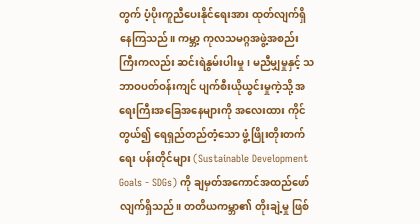တွက် ပံ့ပိုးကူညီပေးနိုင်ရေးအား ထုတ်လျက်ရှိနေကြသည်။ ကမ္ဘာ့ ကုလသမဂ္ဂအဖွဲ့အစည်းကြီးကလည်း ဆင်းရဲနွမ်းပါးမှု၊ မညီမျှမှုနှင့် သဘာဝပတ်ဝန်းကျင် ပျက်စီးယိုယွင်းမှုကဲ့သို့ အရေးကြီးအခြေအနေများကို အလေးထား ကိုင်တွယ်၍ ရေရှည်တည်တံ့သော ဖွံ့ဖြိုးတိုးတက်ရေး ပန်းတိုင်များ (Sustainable Development Goals - SDGs) ကို ချမှတ်အကောင်အထည်ဖော်လျက်ရှိသည်။ တတိယကမ္ဘာ၏ တိုးချဲ့မှု ဖြစ်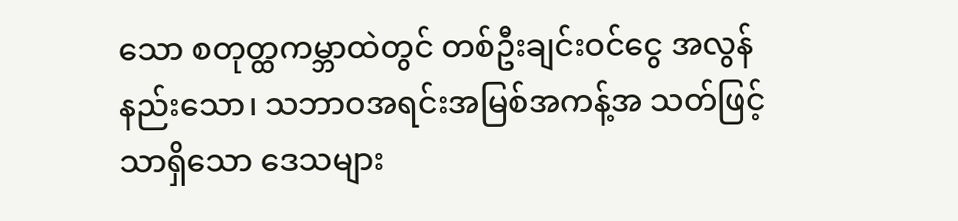သော စတုတ္ထကမ္ဘာထဲတွင် တစ်ဦးချင်းဝင်ငွေ အလွန်နည်းသော၊ သဘာဝအရင်းအမြစ်အကန့်အ သတ်ဖြင့်သာရှိသော ဒေသများ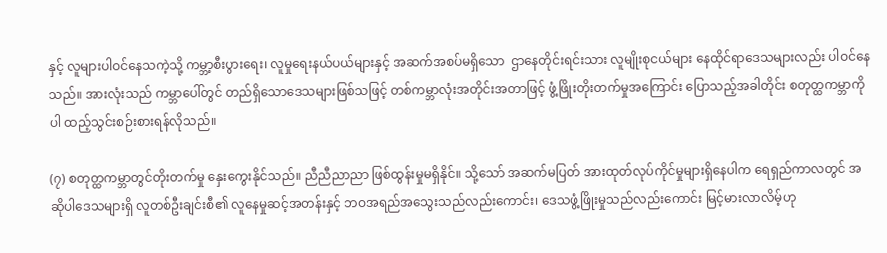နှင့် လူများပါဝင်နေသကဲ့သို့ ကမ္ဘာ့စီးပွားရေး၊ လူမှုရေးနယ်ပယ်များနှင့် အဆက်အစပ်မရှိသော  ဌာနေတိုင်းရင်းသား လူမျိုးစုငယ်များ နေထိုင်ရာဒေသများလည်း ပါဝင်နေသည်။ အားလုံးသည် ကမ္ဘာပေါ်တွင် တည်ရှိသောဒေသများဖြစ်သဖြင့် တစ်ကမ္ဘာလုံးအတိုင်းအတာဖြင့် ဖွံ့ဖြိုးတိုးတက်မှုအကြောင်း ပြောသည့်အခါတိုင်း စတုတ္ထကမ္ဘာကိုပါ ထည့်သွင်းစဉ်းစားရန်လိုသည်။

(၇) စတုတ္ထကမ္ဘာတွင်တိုးတက်မှု နှေးကွေးနိုင်သည်။ ညီညီညာညာ ဖြစ်ထွန်းမှုမရှိနိုင်။ သို့သော် အဆက်မပြတ် အားထုတ်လုပ်ကိုင်မှုများရှိနေပါက ရေရှည်ကာလတွင် အဆိုပါဒေသများရှိ လူတစ်ဦးချင်းစီ၏ လူနေမှုဆင့်အတန်းနှင့် ဘဝအရည်အသွေးသည်လည်းကောင်း၊ ဒေသဖွံ့ဖြိုးမှုသည်လည်းကောင်း မြင့်မားလာလိမ့်ဟု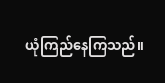ယုံကြည်နေကြသည်။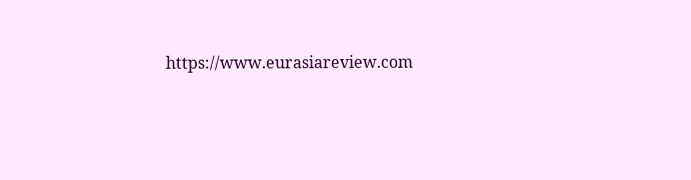https://www.eurasiareview.com